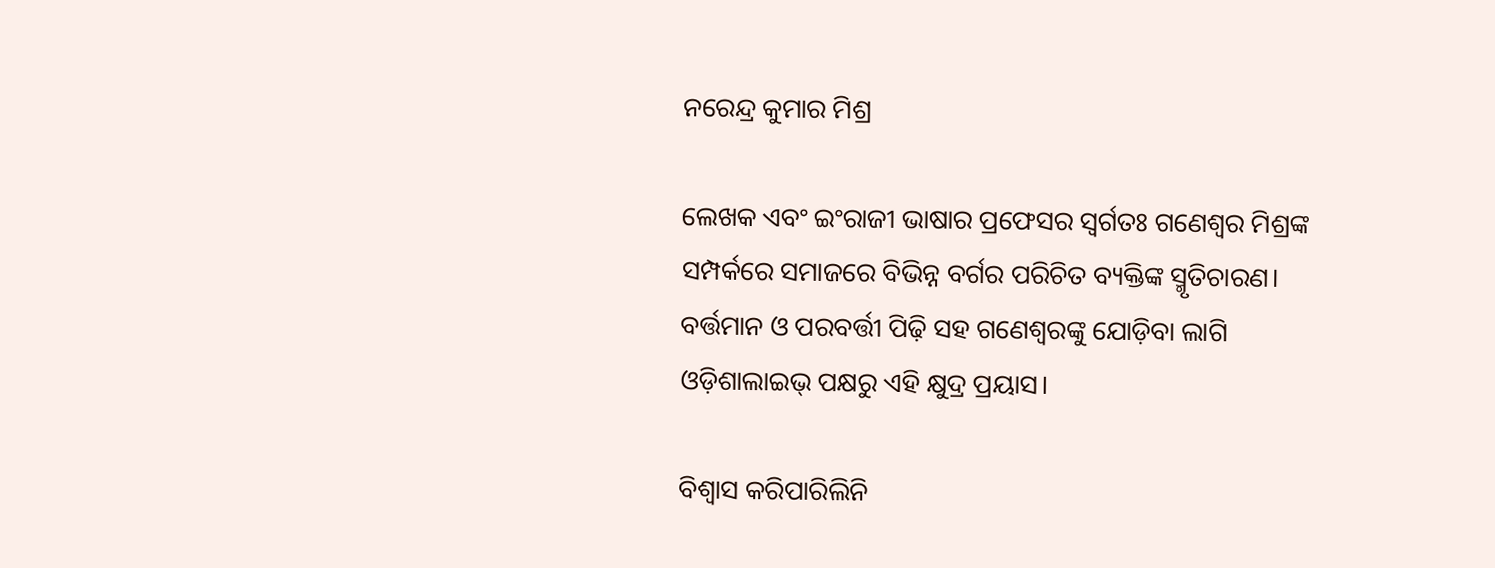ନରେନ୍ଦ୍ର କୁମାର ମିଶ୍ର

ଲେଖକ ଏବଂ ଇଂରାଜୀ ଭାଷାର ପ୍ରଫେସର ସ୍ୱର୍ଗତଃ ଗଣେଶ୍ୱର ମିଶ୍ରଙ୍କ ସମ୍ପର୍କରେ ସମାଜରେ ବିଭିନ୍ନ ବର୍ଗର ପରିଚିତ ବ୍ୟକ୍ତିଙ୍କ ସ୍ମୃତିଚାରଣ। ବର୍ତ୍ତମାନ ଓ ପରବର୍ତ୍ତୀ ପିଢ଼ି ସହ ଗଣେଶ୍ୱରଙ୍କୁ ଯୋଡ଼ିବା ଲାଗି ଓଡ଼ିଶାଲାଇଭ୍‌ ପକ୍ଷରୁ ଏହି କ୍ଷୁଦ୍ର ପ୍ରୟାସ।

ବିଶ୍ୱାସ କରିପାରିଲିନି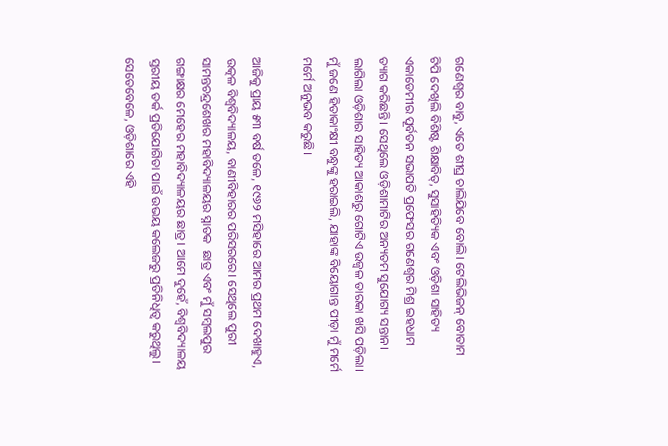ଗଣେଶ୍ୱର ବାବୁ, ଏତେ ଶୀଘ୍ର ଚାଲିଯିବେ ବୋଲି। ଟେଲିଭିଜନ୍ ବୋତାମ ଟିପି ଦେଖିଲି ବିଶିଷ୍ଟ ଶିକ୍ଷାବିତ୍‌, ସୁସାହିତ୍ୟିକ ଏବଂ ଓଡ଼ିଶା ସାହିତ୍ୟ ଏକାଡେମୀର ପୂର୍ବତନ ସଭାପତି ପ୍ରଫେସର ଗଣେଶ୍ୱର ମିଶ୍ର ଇହଧାମ ତ୍ୟାଗ କରିଛନ୍ତି। ସେଥିଲେ ଓଡ଼ିଶାମାଟିର ଅନ୍ୟତମ ସୁଯୋଗ୍ୟ ସନ୍ତାନ। ଲାଗିଲା ଓଡ଼ିଶାର ସାହିତ୍ୟ ଆକାଶରୁ ଗୋଟିଏ ଉଜ୍ୱଳ ତାରକା ଖସି ପଡ଼ିଲା। ମୁଁ ଜଣେ ହିତାକାଂକ୍ଷୀ ବନ୍ଧୁଙ୍କୁ ହରାଇଲି, ଯାହାଙ୍କ ବିୟୋଗାନ୍ତ ପୀଡ଼ା ମୁଁ ମର୍ମେ ମର୍ମେ ଅନୁଭବ କରୁଛି।

ଆଜିକୁ ପ୍ରାୟ ୫୩ ବର୍ଷ ତଳେ, ୧୯୬୨ ମସିହାରେ ଆମର ପ୍ରଥମ ଦେଖାହୁଏ, ଉତ୍କଳ ବିଶ୍ୱବିଦ୍ୟାଳୟ, ବାଣୀବିହାରର ପରିସରରେ। ସେଥିଲେ ପୁରୀ ସାମନ୍ତଚନ୍ଦ୍ରଶେଖର ମହାବିଦ୍ୟାଳୟର ସ୍ନାତକ  ଛାତ୍ର ଏବଂ ମୁଁ ସମ୍ବଲପୁର ଗଙ୍ଗାକ୍ଷର ମେହେର ମହାବିଦ୍ୟାଳୟର ଛାତ୍ର। ଆମେ ଦୁହେଁ, ବିଶ୍ୱବିଦ୍ୟାଳୟ ସ୍ତରୀୟ ତର୍କ ପ୍ରତିଯୋଗିତା ପାଇଁ ଉଭୟ କଲେଜରୁ ପ୍ରତିନିଧିତ୍ୱ କରୁଥିଲୁ। ସେତେବେଳେ, ଓଡ଼ିଶାରେ ଏହି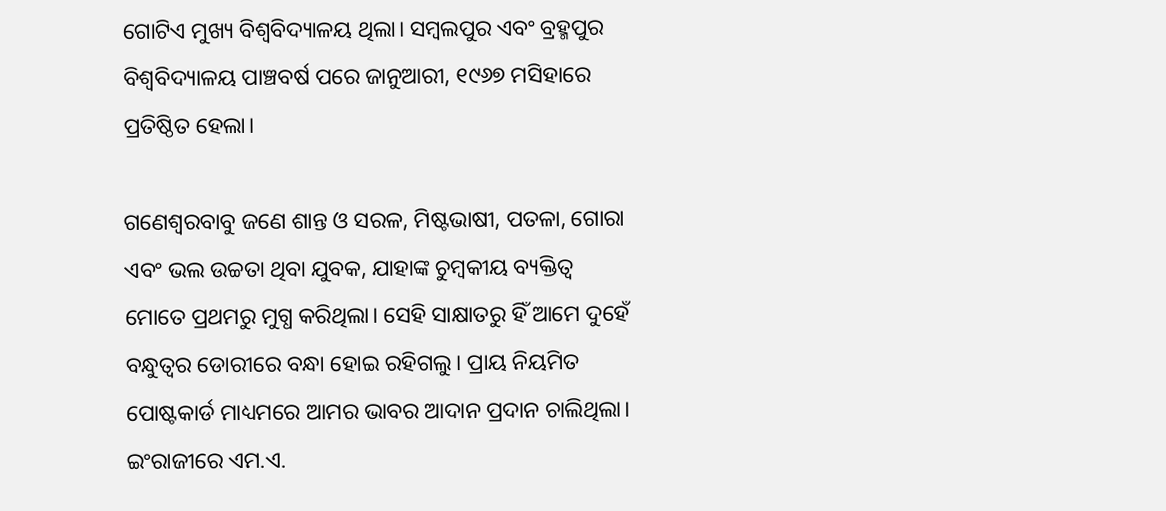ଗୋଟିଏ ମୁଖ୍ୟ ବିଶ୍ୱବିଦ୍ୟାଳୟ ଥିଲା। ସମ୍ବଲପୁର ଏବଂ ବ୍ରହ୍ମପୁର ବିଶ୍ୱବିଦ୍ୟାଳୟ ପାଞ୍ଚବର୍ଷ ପରେ ଜାନୁଆରୀ, ୧୯୬୭ ମସିହାରେ ପ୍ରତିଷ୍ଠିତ ହେଲା।

ଗଣେଶ୍ୱରବାବୁ ଜଣେ ଶାନ୍ତ ଓ ସରଳ, ମିଷ୍ଟଭାଷୀ, ପତଳା, ଗୋରା ଏବଂ ଭଲ ଉଚ୍ଚତା ଥିବା ଯୁବକ, ଯାହାଙ୍କ ଚୁମ୍ବକୀୟ ବ୍ୟକ୍ତିତ୍ୱ ମୋତେ ପ୍ରଥମରୁ ମୁଗ୍ଧ କରିଥିଲା। ସେହି ସାକ୍ଷାତରୁ ହିଁ ଆମେ ଦୁହେଁ ବନ୍ଧୁତ୍ୱର ଡୋରୀରେ ବନ୍ଧା ହୋଇ ରହିଗଲୁ। ପ୍ରାୟ ନିୟମିତ ପୋଷ୍ଟକାର୍ଡ ମାଧ୍ୟମରେ ଆମର ଭାବର ଆଦାନ ପ୍ରଦାନ ଚାଲିଥିଲା। ଇଂରାଜୀରେ ଏମ.ଏ.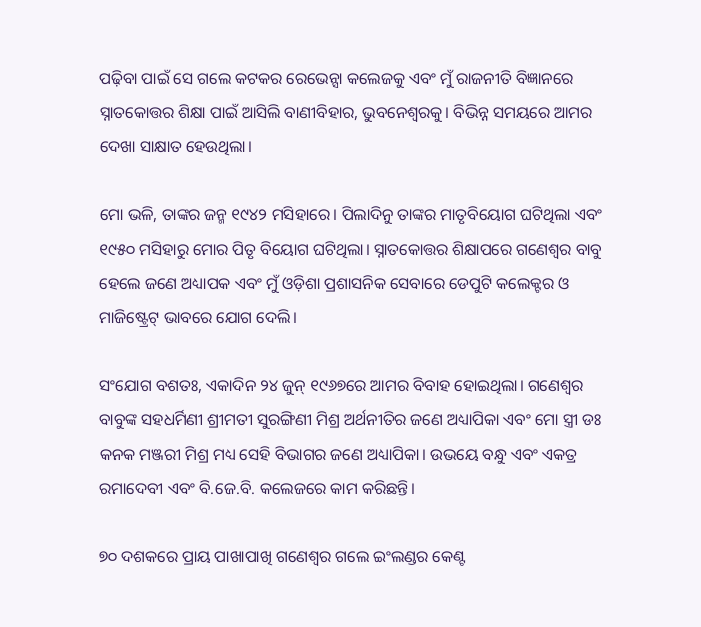ପଢ଼ିବା ପାଇଁ ସେ ଗଲେ କଟକର ରେଭେନ୍ସା କଲେଜକୁ ଏବଂ ମୁଁ ରାଜନୀତି ବିଜ୍ଞାନରେ ସ୍ନାତକୋତ୍ତର ଶିକ୍ଷା ପାଇଁ ଆସିଲି ବାଣୀବିହାର, ଭୁବନେଶ୍ୱରକୁ। ବିଭିନ୍ନ ସମୟରେ ଆମର ଦେଖା ସାକ୍ଷାତ ହେଉଥିଲା।

ମୋ ଭଳି, ତାଙ୍କର ଜନ୍ମ ୧୯୪୨ ମସିହାରେ। ପିଲାଦିନୁ ତାଙ୍କର ମାତୃବିୟୋଗ ଘଟିଥିଲା ଏବଂ ୧୯୫୦ ମସିହାରୁ ମୋର ପିତୃ ବିୟୋଗ ଘଟିଥିଲା। ସ୍ନାତକୋତ୍ତର ଶିକ୍ଷାପରେ ଗଣେଶ୍ୱର ବାବୁ ହେଲେ ଜଣେ ଅଧ୍ୟାପକ ଏବଂ ମୁଁ ଓଡ଼ିଶା ପ୍ରଶାସନିକ ସେବାରେ ଡେପୁଟି କଲେକ୍ଟର ଓ ମାଜିଷ୍ଟ୍ରେଟ୍ ଭାବରେ ଯୋଗ ଦେଲି।

ସଂଯୋଗ ବଶତଃ, ଏକାଦିନ ୨୪ ଜୁନ୍‌ ୧୯୬୭ରେ ଆମର ବିବାହ ହୋଇଥିଲା। ଗଣେଶ୍ୱର ବାବୁଙ୍କ ସହଧର୍ମିଣୀ ଶ୍ରୀମତୀ ସୁରଙ୍ଗିଣୀ ମିଶ୍ର ଅର୍ଥନୀତିର ଜଣେ ଅଧ୍ୟାପିକା ଏବଂ ମୋ ସ୍ତ୍ରୀ ଡଃ କନକ ମଞ୍ଜରୀ ମିଶ୍ର ମଧ୍ୟ ସେହି ବିଭାଗର ଜଣେ ଅଧ୍ୟାପିକା। ଉଭୟେ ବନ୍ଧୁ ଏବଂ ଏକତ୍ର ରମାଦେବୀ ଏବଂ ବି.ଜେ.ବି. କଲେଜରେ କାମ କରିଛନ୍ତି।

୭୦ ଦଶକରେ ପ୍ରାୟ ପାଖାପାଖି ଗଣେଶ୍ୱର ଗଲେ ଇଂଲଣ୍ଡର କେଣ୍ଟ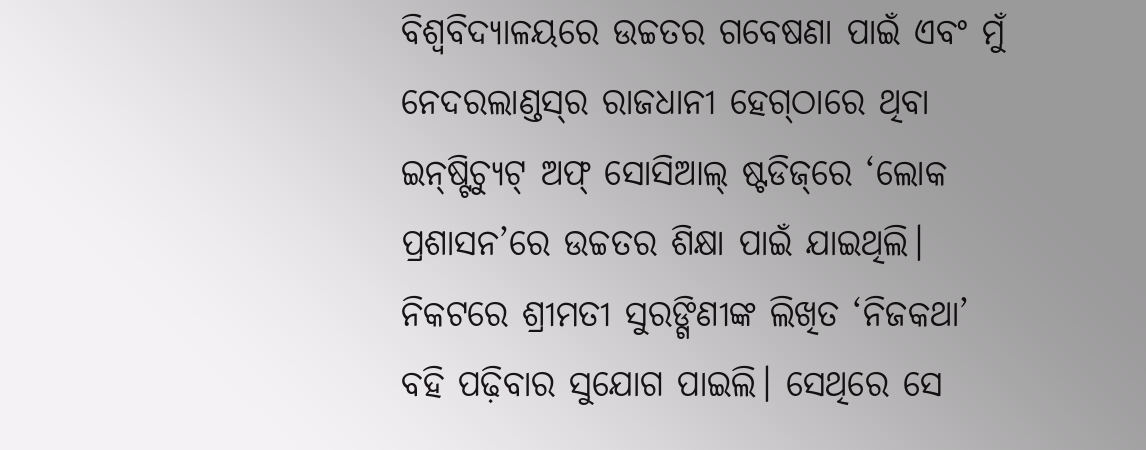ବିଶ୍ୱବିଦ୍ୟାଳୟରେ ଉଚ୍ଚତର ଗବେଷଣା ପାଇଁ ଏବଂ ମୁଁ ନେଦରଲାଣ୍ଡସ୍‌ର ରାଜଧାନୀ ହେଗ୍‌ଠାରେ ଥିବା ଇନ୍‌ଷ୍ଟିଚ୍ୟୁଟ୍‌ ଅଫ୍‌ ସୋସିଆଲ୍ ଷ୍ଟଡିଜ୍‌ରେ ‘ଲୋକ ପ୍ରଶାସନ’ରେ ଉଚ୍ଚତର ଶିକ୍ଷା ପାଇଁ ଯାଇଥିଲି। ନିକଟରେ ଶ୍ରୀମତୀ ସୁରଙ୍ଗିଣୀଙ୍କ ଲିଖିତ ‘ନିଜକଥା’ ବହି ପଢ଼ିବାର ସୁଯୋଗ ପାଇଲି। ସେଥିରେ ସେ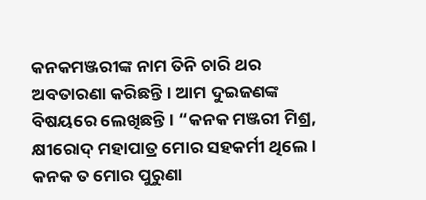କନକମଞ୍ଜରୀଙ୍କ ନାମ ତିନି ଚାରି ଥର ଅବତାରଣା କରିଛନ୍ତି। ଆମ ଦୁଇଜଣଙ୍କ ବିଷୟରେ ଲେଖିଛନ୍ତି। “କନକ ମଞ୍ଜରୀ ମିଶ୍ର, କ୍ଷୀରୋଦ୍‌ ମହାପାତ୍ର ମୋର ସହକର୍ମୀ ଥିଲେ। କନକ ତ ମୋର ପୁରୁଣା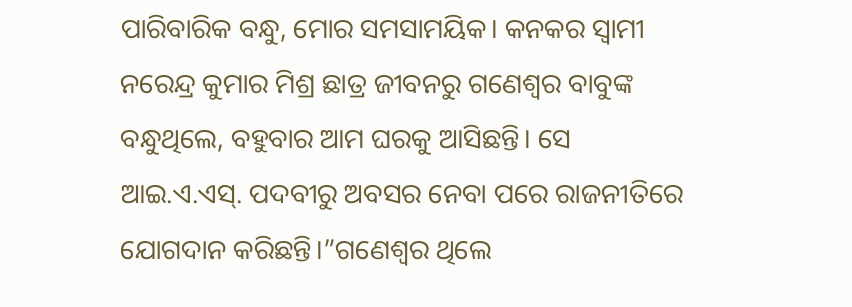ପାରିବାରିକ ବନ୍ଧୁ, ମୋର ସମସାମୟିକ। କନକର ସ୍ବାମୀ ନରେନ୍ଦ୍ର କୁମାର ମିଶ୍ର ଛାତ୍ର ଜୀବନରୁ ଗଣେଶ୍ୱର ବାବୁଙ୍କ ବନ୍ଧୁଥିଲେ, ବହୁବାର ଆମ ଘରକୁ ଆସିଛନ୍ତି। ସେ ଆଇ.ଏ.ଏସ୍. ପଦବୀରୁ ଅବସର ନେବା ପରେ ରାଜନୀତିରେ ଯୋଗଦାନ କରିଛନ୍ତି।”ଗଣେଶ୍ୱର ଥିଲେ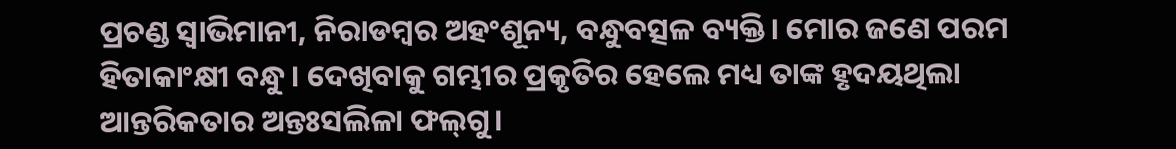ପ୍ରଚଣ୍ଡ ସ୍ୱାଭିମାନୀ, ନିରାଡମ୍ବର ଅହଂଶୂନ୍ୟ, ବନ୍ଧୁବତ୍ସଳ ବ୍ୟକ୍ତି। ମୋର ଜଣେ ପରମ ହିତାକାଂକ୍ଷୀ ବନ୍ଧୁ। ଦେଖିବାକୁ ଗମ୍ଭୀର ପ୍ରକୃତିର ହେଲେ ମଧ୍ୟ ତାଙ୍କ ହୃଦୟଥିଲା ଆନ୍ତରିକତାର ଅନ୍ତଃସଲିଳା ଫଲ୍‌ଗୁ।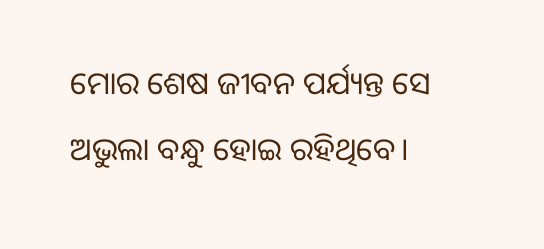ମୋର ଶେଷ ଜୀବନ ପର୍ଯ୍ୟନ୍ତ ସେ ଅଭୁଲା ବନ୍ଧୁ ହୋଇ ରହିଥିବେ।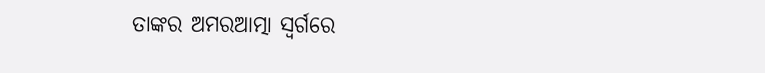ତାଙ୍କର ଅମରଆତ୍ମା ସ୍ବର୍ଗରେ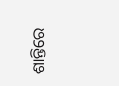ଶାନ୍ତିରେ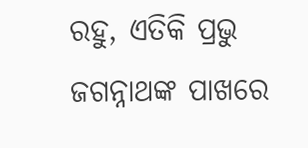ରହୁ, ଏତିକି ପ୍ରଭୁ ଜଗନ୍ନାଥଙ୍କ ପାଖରେ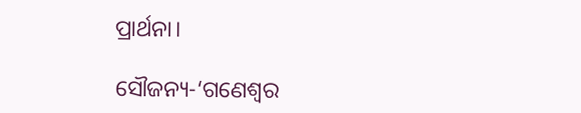ପ୍ରାର୍ଥନା।

ସୌଜନ୍ୟ-‘ଗଣେଶ୍ୱର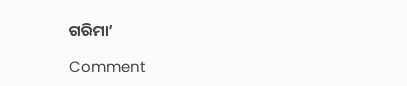ଗରିମା’

Comment